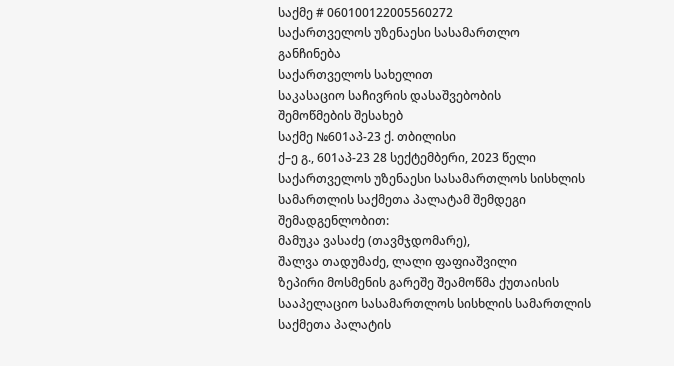საქმე # 060100122005560272
საქართველოს უზენაესი სასამართლო
განჩინება
საქართველოს სახელით
საკასაციო საჩივრის დასაშვებობის
შემოწმების შესახებ
საქმე №601აპ-23 ქ. თბილისი
ქ–ე გ., 601აპ-23 28 სექტემბერი, 2023 წელი
საქართველოს უზენაესი სასამართლოს სისხლის სამართლის საქმეთა პალატამ შემდეგი შემადგენლობით:
მამუკა ვასაძე (თავმჯდომარე),
შალვა თადუმაძე, ლალი ფაფიაშვილი
ზეპირი მოსმენის გარეშე შეამოწმა ქუთაისის სააპელაციო სასამართლოს სისხლის სამართლის საქმეთა პალატის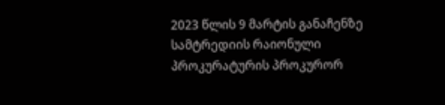2023 წლის 9 მარტის განაჩენზე სამტრედიის რაიონული პროკურატურის პროკურორ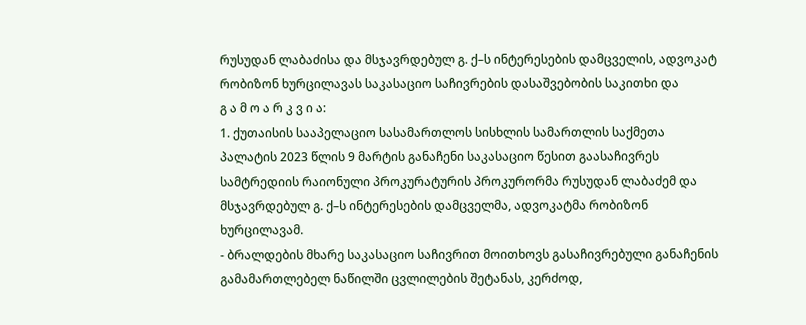რუსუდან ლაბაძისა და მსჯავრდებულ გ. ქ–ს ინტერესების დამცველის, ადვოკატ რობიზონ ხურცილავას საკასაციო საჩივრების დასაშვებობის საკითხი და
გ ა მ ო ა რ კ ვ ი ა:
1. ქუთაისის სააპელაციო სასამართლოს სისხლის სამართლის საქმეთა პალატის 2023 წლის 9 მარტის განაჩენი საკასაციო წესით გაასაჩივრეს სამტრედიის რაიონული პროკურატურის პროკურორმა რუსუდან ლაბაძემ და მსჯავრდებულ გ. ქ–ს ინტერესების დამცველმა, ადვოკატმა რობიზონ ხურცილავამ.
- ბრალდების მხარე საკასაციო საჩივრით მოითხოვს გასაჩივრებული განაჩენის გამამართლებელ ნაწილში ცვლილების შეტანას, კერძოდ,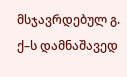მსჯავრდებულ გ. ქ–ს დამნაშავედ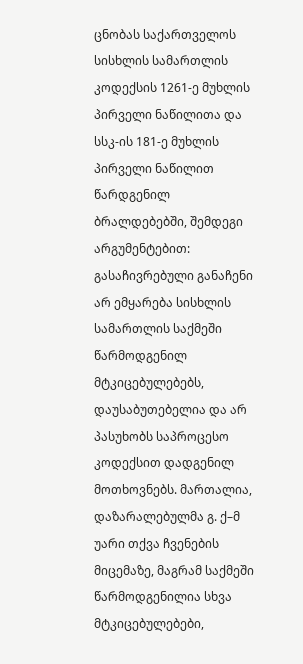ცნობას საქართველოს სისხლის სამართლის კოდექსის 1261-ე მუხლის პირველი ნაწილითა და სსკ-ის 181-ე მუხლის პირველი ნაწილით წარდგენილ ბრალდებებში, შემდეგი არგუმენტებით: გასაჩივრებული განაჩენი არ ემყარება სისხლის სამართლის საქმეში წარმოდგენილ მტკიცებულებებს, დაუსაბუთებელია და არ პასუხობს საპროცესო კოდექსით დადგენილ მოთხოვნებს. მართალია, დაზარალებულმა გ. ქ–მ უარი თქვა ჩვენების მიცემაზე, მაგრამ საქმეში წარმოდგენილია სხვა მტკიცებულებები,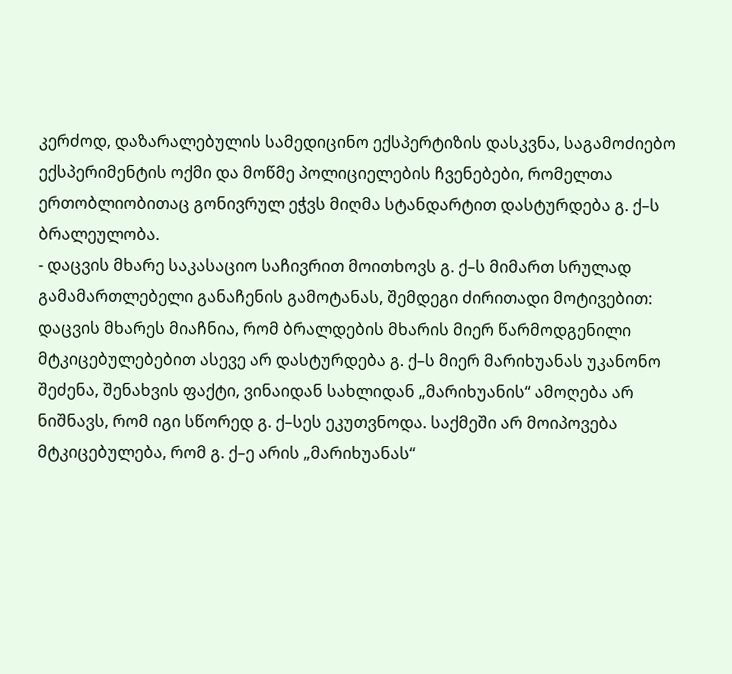კერძოდ, დაზარალებულის სამედიცინო ექსპერტიზის დასკვნა, საგამოძიებო ექსპერიმენტის ოქმი და მოწმე პოლიციელების ჩვენებები, რომელთა ერთობლიობითაც გონივრულ ეჭვს მიღმა სტანდარტით დასტურდება გ. ქ–ს ბრალეულობა.
- დაცვის მხარე საკასაციო საჩივრით მოითხოვს გ. ქ–ს მიმართ სრულად გამამართლებელი განაჩენის გამოტანას, შემდეგი ძირითადი მოტივებით: დაცვის მხარეს მიაჩნია, რომ ბრალდების მხარის მიერ წარმოდგენილი მტკიცებულებებით ასევე არ დასტურდება გ. ქ–ს მიერ მარიხუანას უკანონო შეძენა, შენახვის ფაქტი, ვინაიდან სახლიდან „მარიხუანის“ ამოღება არ ნიშნავს, რომ იგი სწორედ გ. ქ–სეს ეკუთვნოდა. საქმეში არ მოიპოვება მტკიცებულება, რომ გ. ქ–ე არის „მარიხუანას“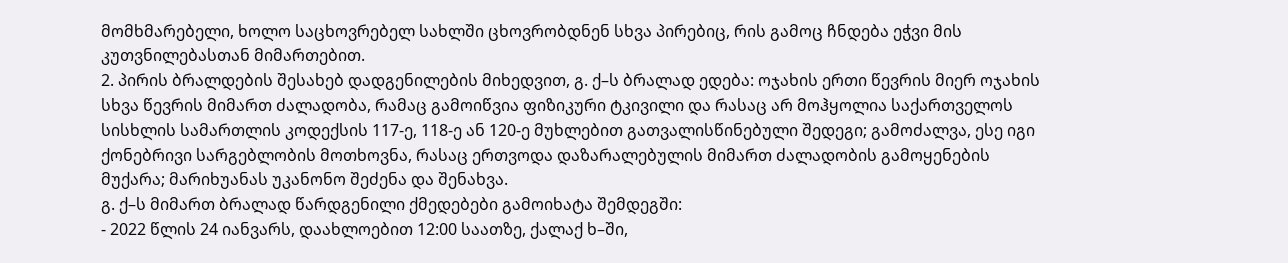მომხმარებელი, ხოლო საცხოვრებელ სახლში ცხოვრობდნენ სხვა პირებიც, რის გამოც ჩნდება ეჭვი მის კუთვნილებასთან მიმართებით.
2. პირის ბრალდების შესახებ დადგენილების მიხედვით, გ. ქ–ს ბრალად ედება: ოჯახის ერთი წევრის მიერ ოჯახის სხვა წევრის მიმართ ძალადობა, რამაც გამოიწვია ფიზიკური ტკივილი და რასაც არ მოჰყოლია საქართველოს სისხლის სამართლის კოდექსის 117-ე, 118-ე ან 120-ე მუხლებით გათვალისწინებული შედეგი; გამოძალვა, ესე იგი ქონებრივი სარგებლობის მოთხოვნა, რასაც ერთვოდა დაზარალებულის მიმართ ძალადობის გამოყენების მუქარა; მარიხუანას უკანონო შეძენა და შენახვა.
გ. ქ–ს მიმართ ბრალად წარდგენილი ქმედებები გამოიხატა შემდეგში:
- 2022 წლის 24 იანვარს, დაახლოებით 12:00 საათზე, ქალაქ ხ–ში,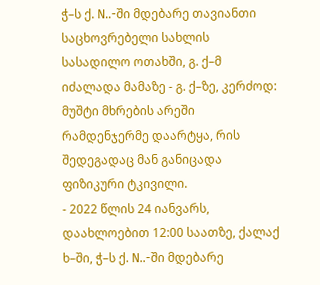ჭ–ს ქ. N..-ში მდებარე თავიანთი საცხოვრებელი სახლის სასადილო ოთახში, გ. ქ–მ იძალადა მამაზე - გ. ქ–ზე, კერძოდ: მუშტი მხრების არეში რამდენჯერმე დაარტყა, რის შედეგადაც მან განიცადა ფიზიკური ტკივილი.
- 2022 წლის 24 იანვარს, დაახლოებით 12:00 საათზე, ქალაქ ხ–ში, ჭ–ს ქ. N..-ში მდებარე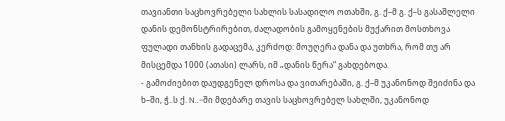თავიანთი საცხოვრებელი სახლის სასადილო ოთახში, გ. ქ–მ გ. ქ–ს გასაშლელი დანის დემონსტრირებით, ძალადობის გამოყენების მუქარით მოსთხოვა ფულადი თანხის გადაცემა, კერძოდ: მოუღერა დანა და უთხრა, რომ თუ არ მისცემდა 1000 (ათასი) ლარს, იმ „დანის წერა“ გახდებოდა.
- გამოძიებით დაუდგენელ დროსა და ვითარებაში, გ. ქ–მ უკანონოდ შეიძინა და ხ–ში, ჭ..ს ქ. N..-ში მდებარე თავის საცხოვრებელ სახლში, უკანონოდ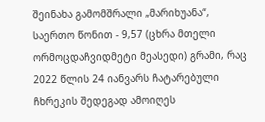შეინახა გამომშრალი „მარიხუანა“, საერთო წონით - 9,57 (ცხრა მთელი ორმოცდაჩვიდმეტი მეასედი) გრამი, რაც 2022 წლის 24 იანვარს ჩატარებული ჩხრეკის შედეგად ამოიღეს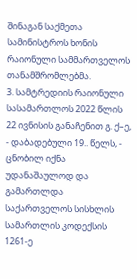შინაგან საქმეთა სამინისტროს ხონის რაიონული სამმართველოს თანამშრომლებმა.
3. სამტრედიის რაიონული სასამართლოს 2022 წლის 22 ივნისის განაჩენით გ. ქ–ე, - დაბადებული 19.. წელს, - ცნობილ იქნა უდანაშაულოდ და გამართლდა საქართველოს სისხლის სამართლის კოდექსის 1261-ე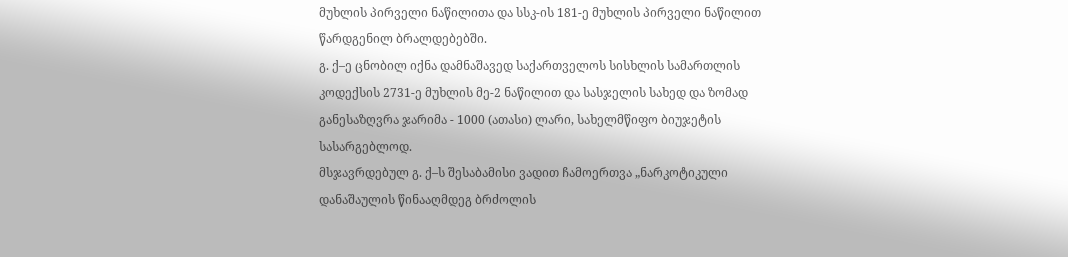მუხლის პირველი ნაწილითა და სსკ-ის 181-ე მუხლის პირველი ნაწილით წარდგენილ ბრალდებებში.
გ. ქ–ე ცნობილ იქნა დამნაშავედ საქართველოს სისხლის სამართლის კოდექსის 2731-ე მუხლის მე-2 ნაწილით და სასჯელის სახედ და ზომად განესაზღვრა ჯარიმა - 1000 (ათასი) ლარი, სახელმწიფო ბიუჯეტის სასარგებლოდ.
მსჯავრდებულ გ. ქ–ს შესაბამისი ვადით ჩამოერთვა „ნარკოტიკული დანაშაულის წინააღმდეგ ბრძოლის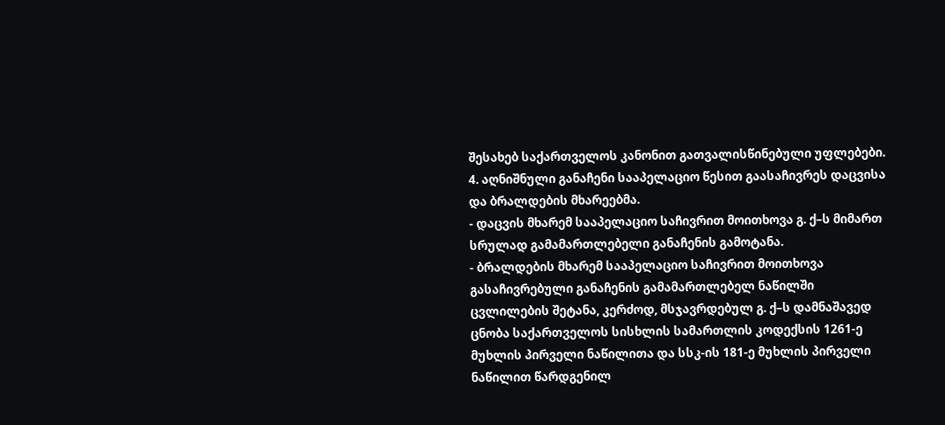შესახებ საქართველოს კანონით გათვალისწინებული უფლებები.
4. აღნიშნული განაჩენი სააპელაციო წესით გაასაჩივრეს დაცვისა და ბრალდების მხარეებმა.
- დაცვის მხარემ სააპელაციო საჩივრით მოითხოვა გ. ქ–ს მიმართ სრულად გამამართლებელი განაჩენის გამოტანა.
- ბრალდების მხარემ სააპელაციო საჩივრით მოითხოვა გასაჩივრებული განაჩენის გამამართლებელ ნაწილში ცვლილების შეტანა, კერძოდ, მსჯავრდებულ გ. ქ–ს დამნაშავედ ცნობა საქართველოს სისხლის სამართლის კოდექსის 1261-ე მუხლის პირველი ნაწილითა და სსკ-ის 181-ე მუხლის პირველი ნაწილით წარდგენილ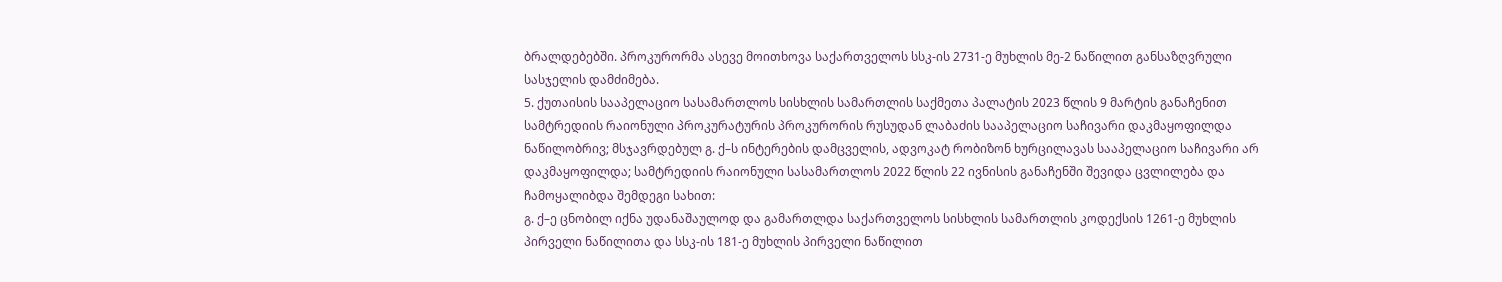ბრალდებებში. პროკურორმა ასევე მოითხოვა საქართველოს სსკ-ის 2731-ე მუხლის მე-2 ნაწილით განსაზღვრული სასჯელის დამძიმება.
5. ქუთაისის სააპელაციო სასამართლოს სისხლის სამართლის საქმეთა პალატის 2023 წლის 9 მარტის განაჩენით სამტრედიის რაიონული პროკურატურის პროკურორის რუსუდან ლაბაძის სააპელაციო საჩივარი დაკმაყოფილდა ნაწილობრივ; მსჯავრდებულ გ. ქ–ს ინტერების დამცველის, ადვოკატ რობიზონ ხურცილავას სააპელაციო საჩივარი არ დაკმაყოფილდა; სამტრედიის რაიონული სასამართლოს 2022 წლის 22 ივნისის განაჩენში შევიდა ცვლილება და ჩამოყალიბდა შემდეგი სახით:
გ. ქ–ე ცნობილ იქნა უდანაშაულოდ და გამართლდა საქართველოს სისხლის სამართლის კოდექსის 1261-ე მუხლის პირველი ნაწილითა და სსკ-ის 181-ე მუხლის პირველი ნაწილით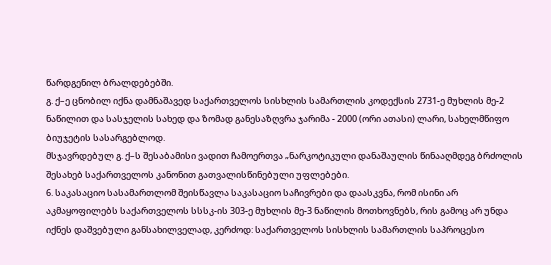წარდგენილ ბრალდებებში.
გ. ქ–ე ცნობილ იქნა დამნაშავედ საქართველოს სისხლის სამართლის კოდექსის 2731-ე მუხლის მე-2 ნაწილით და სასჯელის სახედ და ზომად განესაზღვრა ჯარიმა - 2000 (ორი ათასი) ლარი, სახელმწიფო ბიუჯეტის სასარგებლოდ.
მსჯავრდებულ გ. ქ–ს შესაბამისი ვადით ჩამოერთვა „ნარკოტიკული დანაშაულის წინააღმდეგ ბრძოლის შესახებ საქართველოს კანონით გათვალისწინებული უფლებები.
6. საკასაციო სასამართლომ შეისწავლა საკასაციო საჩივრები და დაასკვნა, რომ ისინი არ აკმაყოფილებს საქართველოს სსსკ-ის 303-ე მუხლის მე-3 ნაწილის მოთხოვნებს, რის გამოც არ უნდა იქნეს დაშვებული განსახილველად, კერძოდ: საქართველოს სისხლის სამართლის საპროცესო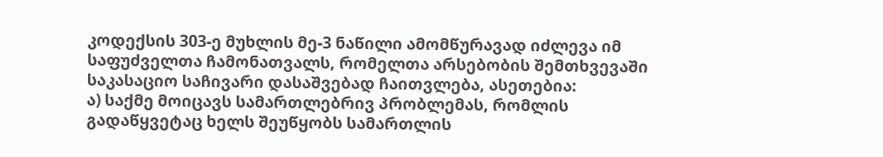კოდექსის 303-ე მუხლის მე-3 ნაწილი ამომწურავად იძლევა იმ საფუძველთა ჩამონათვალს, რომელთა არსებობის შემთხვევაში საკასაციო საჩივარი დასაშვებად ჩაითვლება, ასეთებია:
ა) საქმე მოიცავს სამართლებრივ პრობლემას, რომლის გადაწყვეტაც ხელს შეუწყობს სამართლის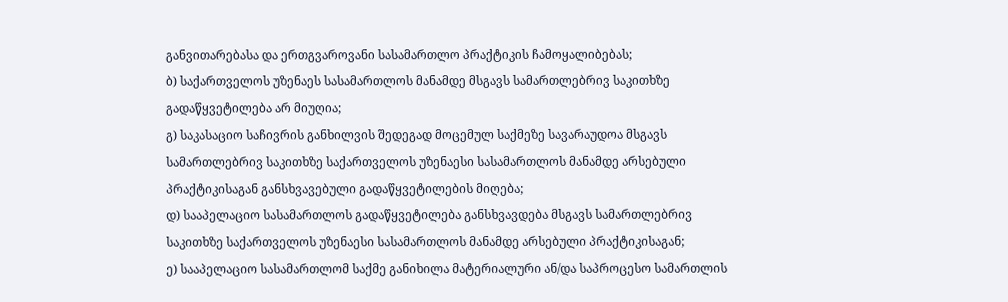განვითარებასა და ერთგვაროვანი სასამართლო პრაქტიკის ჩამოყალიბებას;
ბ) საქართველოს უზენაეს სასამართლოს მანამდე მსგავს სამართლებრივ საკითხზე გადაწყვეტილება არ მიუღია;
გ) საკასაციო საჩივრის განხილვის შედეგად მოცემულ საქმეზე სავარაუდოა მსგავს სამართლებრივ საკითხზე საქართველოს უზენაესი სასამართლოს მანამდე არსებული პრაქტიკისაგან განსხვავებული გადაწყვეტილების მიღება;
დ) სააპელაციო სასამართლოს გადაწყვეტილება განსხვავდება მსგავს სამართლებრივ საკითხზე საქართველოს უზენაესი სასამართლოს მანამდე არსებული პრაქტიკისაგან;
ე) სააპელაციო სასამართლომ საქმე განიხილა მატერიალური ან/და საპროცესო სამართლის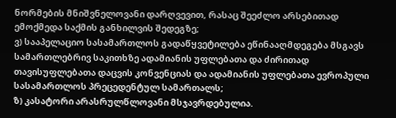ნორმების მნიშვნელოვანი დარღვევით, რასაც შეეძლო არსებითად ემოქმედა საქმის განხილვის შედეგზე;
ვ) სააპელაციო სასამართლოს გადაწყვეტილება ეწინააღმდეგება მსგავს სამართლებრივ საკითხზე ადამიანის უფლებათა და ძირითად თავისუფლებათა დაცვის კონვენციას და ადამიანის უფლებათა ევროპული სასამართლოს პრეცედენტულ სამართალს;
ზ) კასატორი არასრულწლოვანი მსჯავრდებულია.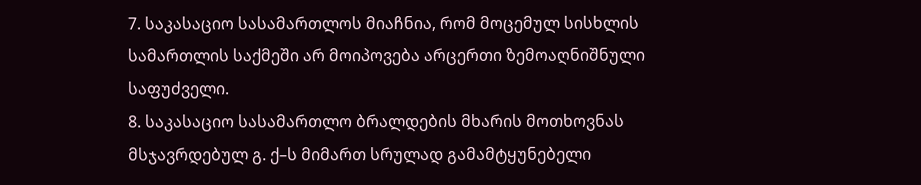7. საკასაციო სასამართლოს მიაჩნია, რომ მოცემულ სისხლის სამართლის საქმეში არ მოიპოვება არცერთი ზემოაღნიშნული საფუძველი.
8. საკასაციო სასამართლო ბრალდების მხარის მოთხოვნას მსჯავრდებულ გ. ქ–ს მიმართ სრულად გამამტყუნებელი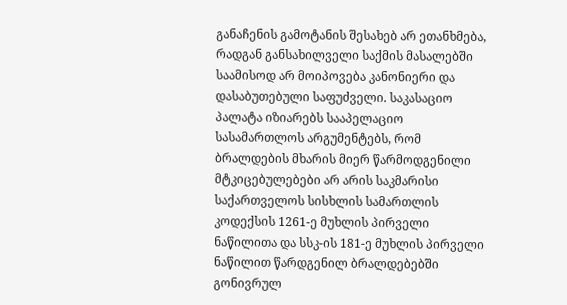განაჩენის გამოტანის შესახებ არ ეთანხმება, რადგან განსახილველი საქმის მასალებში საამისოდ არ მოიპოვება კანონიერი და დასაბუთებული საფუძველი. საკასაციო პალატა იზიარებს სააპელაციო სასამართლოს არგუმენტებს, რომ ბრალდების მხარის მიერ წარმოდგენილი მტკიცებულებები არ არის საკმარისი საქართველოს სისხლის სამართლის კოდექსის 1261-ე მუხლის პირველი ნაწილითა და სსკ-ის 181-ე მუხლის პირველი ნაწილით წარდგენილ ბრალდებებში გონივრულ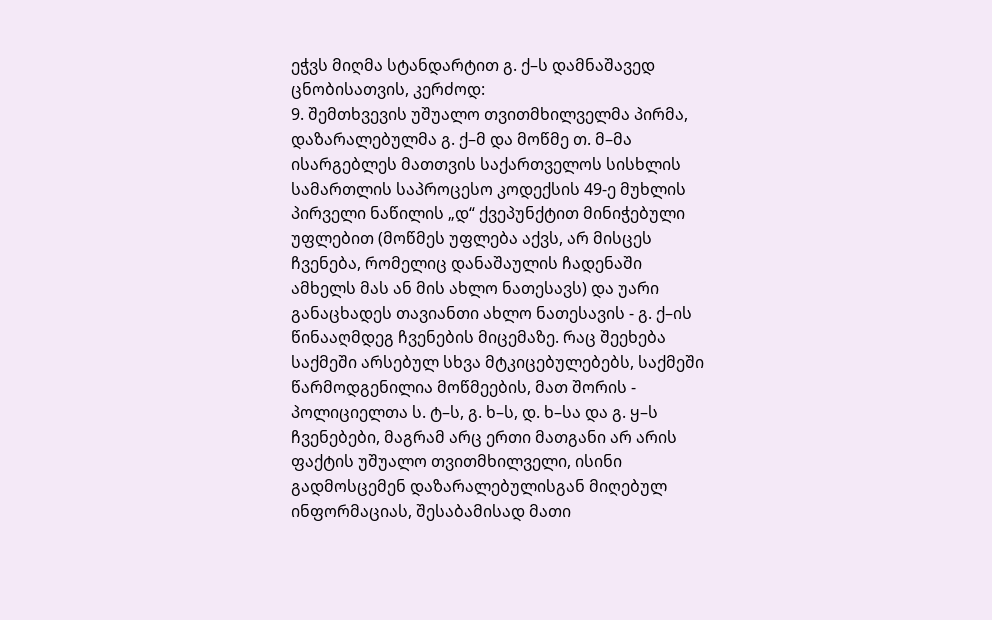ეჭვს მიღმა სტანდარტით გ. ქ–ს დამნაშავედ ცნობისათვის, კერძოდ:
9. შემთხვევის უშუალო თვითმხილველმა პირმა, დაზარალებულმა გ. ქ–მ და მოწმე თ. მ–მა ისარგებლეს მათთვის საქართველოს სისხლის სამართლის საპროცესო კოდექსის 49-ე მუხლის პირველი ნაწილის „დ“ ქვეპუნქტით მინიჭებული უფლებით (მოწმეს უფლება აქვს, არ მისცეს ჩვენება, რომელიც დანაშაულის ჩადენაში ამხელს მას ან მის ახლო ნათესავს) და უარი განაცხადეს თავიანთი ახლო ნათესავის - გ. ქ–ის წინააღმდეგ ჩვენების მიცემაზე. რაც შეეხება საქმეში არსებულ სხვა მტკიცებულებებს, საქმეში წარმოდგენილია მოწმეების, მათ შორის - პოლიციელთა ს. ტ–ს, გ. ხ–ს, დ. ხ–სა და გ. ყ–ს ჩვენებები, მაგრამ არც ერთი მათგანი არ არის ფაქტის უშუალო თვითმხილველი, ისინი გადმოსცემენ დაზარალებულისგან მიღებულ ინფორმაციას, შესაბამისად მათი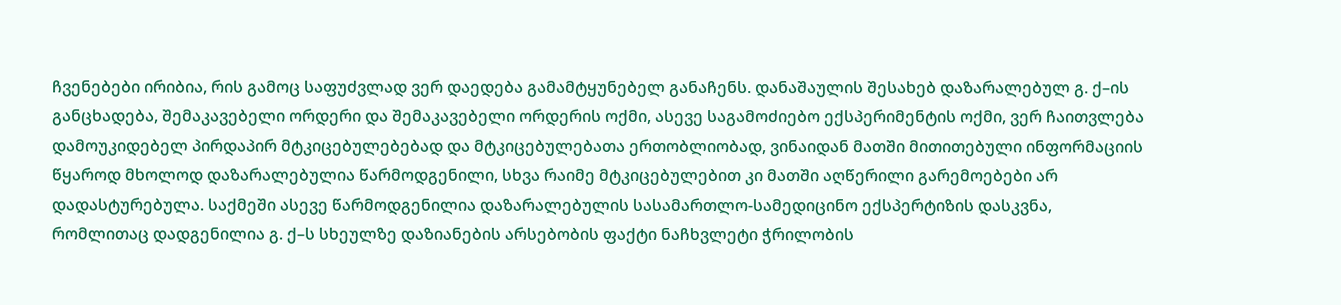ჩვენებები ირიბია, რის გამოც საფუძვლად ვერ დაედება გამამტყუნებელ განაჩენს. დანაშაულის შესახებ დაზარალებულ გ. ქ–ის განცხადება, შემაკავებელი ორდერი და შემაკავებელი ორდერის ოქმი, ასევე საგამოძიებო ექსპერიმენტის ოქმი, ვერ ჩაითვლება დამოუკიდებელ პირდაპირ მტკიცებულებებად და მტკიცებულებათა ერთობლიობად, ვინაიდან მათში მითითებული ინფორმაციის წყაროდ მხოლოდ დაზარალებულია წარმოდგენილი, სხვა რაიმე მტკიცებულებით კი მათში აღწერილი გარემოებები არ დადასტურებულა. საქმეში ასევე წარმოდგენილია დაზარალებულის სასამართლო-სამედიცინო ექსპერტიზის დასკვნა, რომლითაც დადგენილია გ. ქ–ს სხეულზე დაზიანების არსებობის ფაქტი ნაჩხვლეტი ჭრილობის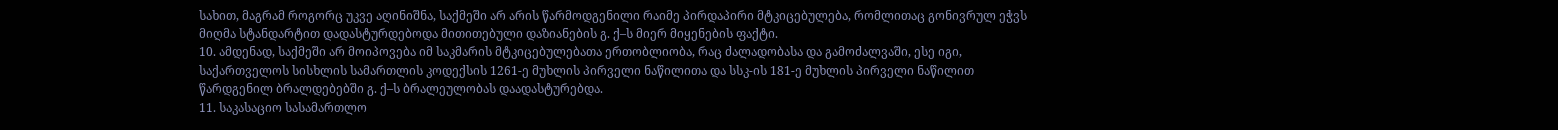სახით, მაგრამ როგორც უკვე აღინიშნა, საქმეში არ არის წარმოდგენილი რაიმე პირდაპირი მტკიცებულება, რომლითაც გონივრულ ეჭვს მიღმა სტანდარტით დადასტურდებოდა მითითებული დაზიანების გ. ქ–ს მიერ მიყენების ფაქტი.
10. ამდენად, საქმეში არ მოიპოვება იმ საკმარის მტკიცებულებათა ერთობლიობა, რაც ძალადობასა და გამოძალვაში, ესე იგი, საქართველოს სისხლის სამართლის კოდექსის 1261-ე მუხლის პირველი ნაწილითა და სსკ-ის 181-ე მუხლის პირველი ნაწილით წარდგენილ ბრალდებებში გ. ქ–ს ბრალეულობას დაადასტურებდა.
11. საკასაციო სასამართლო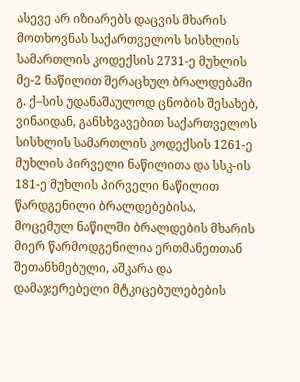ასევე არ იზიარებს დაცვის მხარის მოთხოვნას საქართველოს სისხლის სამართლის კოდექსის 2731-ე მუხლის მე-2 ნაწილით შერაცხულ ბრალდებაში გ. ქ–სის უდანაშაულოდ ცნობის შესახებ, ვინაიდან, განსხვავებით საქართველოს სისხლის სამართლის კოდექსის 1261-ე მუხლის პირველი ნაწილითა და სსკ-ის 181-ე მუხლის პირველი ნაწილით წარდგენილი ბრალდებებისა, მოცემულ ნაწილში ბრალდების მხარის მიერ წარმოდგენილია ერთმანეთთან შეთანხმებული, აშკარა და დამაჯერებელი მტკიცებულებების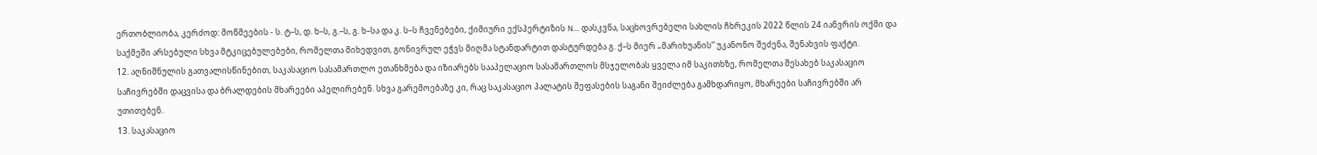ერთობლიობა, კერძოდ: მოწმეების - ს. ტ–ს, დ. ხ–ს, გ.–ს, გ. ხ–სა და კ. ს–ს ჩვენებები, ქიმიური ექსპერტიზის N... დასკვნა, საცხოვრებელი სახლის ჩხრეკის 2022 წლის 24 იანვრის ოქმი და საქმეში არსებული სხვა მტკიცებულებები, რომელთა მიხედვით, გონივრულ ეჭვს მიღმა სტანდარტით დასტურდება გ. ქ–ს მიერ „მარიხუანის“ უკანონო შეძენა, შენახვის ფაქტი.
12. აღნიშნულის გათვალისწინებით, საკასაციო სასამართლო ეთანხმება და იზიარებს სააპელაციო სასამართლოს მსჯელობას ყველა იმ საკითხზე, რომელთა შესახებ საკასაციო საჩივრებში დაცვისა და ბრალდების მხარეები აპელირებენ. სხვა გარემოებაზე კი, რაც საკასაციო პალატის შეფასების საგანი შეიძლება გამხდარიყო, მხარეები საჩივრებში არ უთითებენ.
13. საკასაციო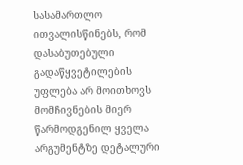სასამართლო ითვალისწინებს, რომ დასაბუთებული გადაწყვეტილების უფლება არ მოითხოვს მომჩივნების მიერ წარმოდგენილ ყველა არგუმენტზე დეტალური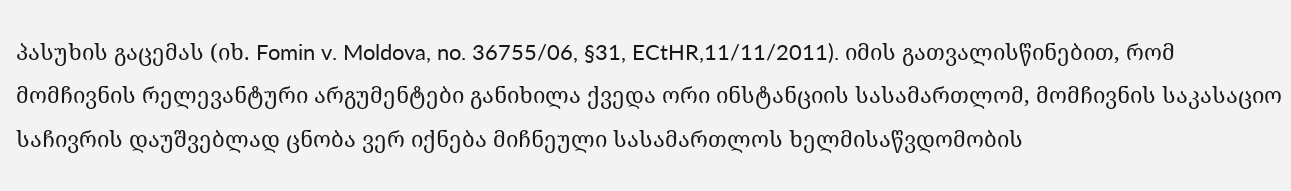პასუხის გაცემას (იხ. Fomin v. Moldova, no. 36755/06, §31, ECtHR,11/11/2011). იმის გათვალისწინებით, რომ მომჩივნის რელევანტური არგუმენტები განიხილა ქვედა ორი ინსტანციის სასამართლომ, მომჩივნის საკასაციო საჩივრის დაუშვებლად ცნობა ვერ იქნება მიჩნეული სასამართლოს ხელმისაწვდომობის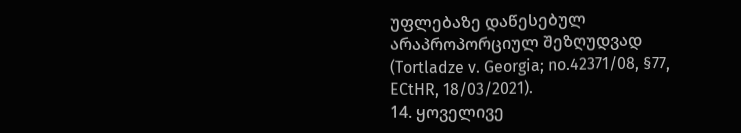უფლებაზე დაწესებულ არაპროპორციულ შეზღუდვად (Tortladze v. Georgia; no.42371/08, §77, ECtHR, 18/03/2021).
14. ყოველივე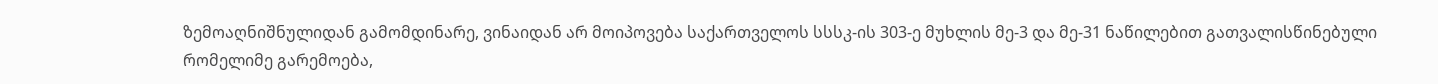ზემოაღნიშნულიდან გამომდინარე, ვინაიდან არ მოიპოვება საქართველოს სსსკ-ის 303-ე მუხლის მე-3 და მე-31 ნაწილებით გათვალისწინებული რომელიმე გარემოება,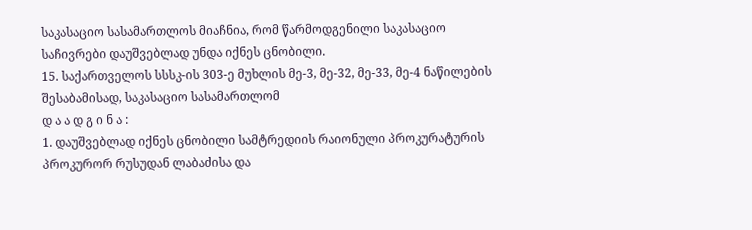საკასაციო სასამართლოს მიაჩნია, რომ წარმოდგენილი საკასაციო საჩივრები დაუშვებლად უნდა იქნეს ცნობილი.
15. საქართველოს სსსკ-ის 303-ე მუხლის მე-3, მე-32, მე-33, მე-4 ნაწილების შესაბამისად, საკასაციო სასამართლომ
დ ა ა დ გ ი ნ ა :
1. დაუშვებლად იქნეს ცნობილი სამტრედიის რაიონული პროკურატურის პროკურორ რუსუდან ლაბაძისა და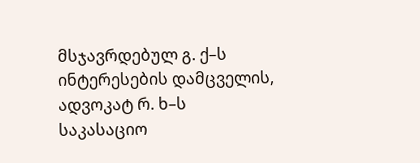მსჯავრდებულ გ. ქ–ს ინტერესების დამცველის, ადვოკატ რ. ხ–ს საკასაციო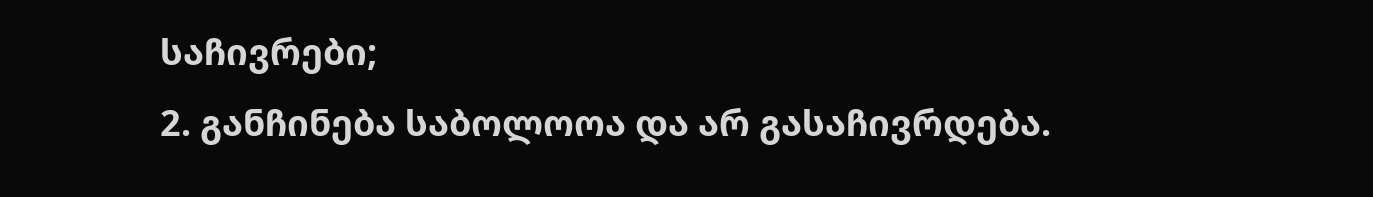საჩივრები;
2. განჩინება საბოლოოა და არ გასაჩივრდება.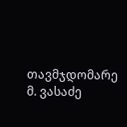თავმჯდომარე მ. ვასაძე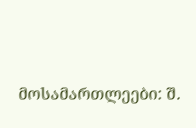მოსამართლეები: შ.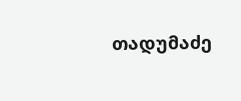თადუმაძე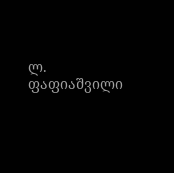ლ. ფაფიაშვილი